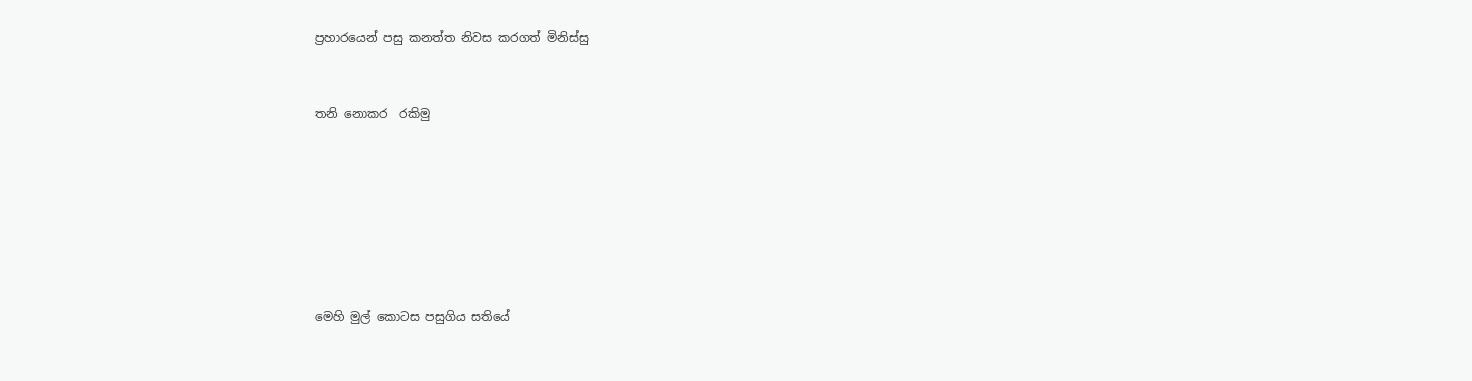ප්‍රහාරයෙන් පසු කනත්ත නිවස කරගත් මිනිස්සු


තනි නොකර  රකිමු







මෙහි මුල් කොටස පසුගිය සතියේ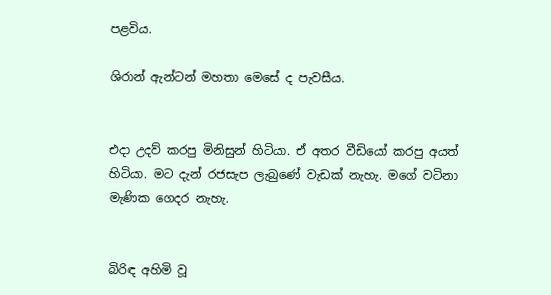පළවිය.

ශිරාන් ඇන්ටන් මහතා මෙසේ ද පැවසීය.


එදා උදව් කරපු මිනිසුන් හිටියා. ඒ අතර වීඩියෝ කරපු අයත් හිටියා. මට දැන් රජසැප ලැබුණේ වැඩක් නැහැ. මගේ වටිනා මැණික ගෙදර නැහැ.


බිරිඳ අහිමි වූ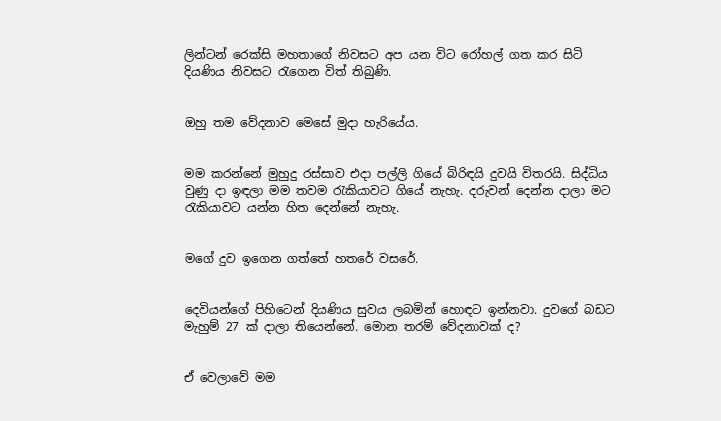ලින්ටන් රෙක්සි මහතාගේ නිවසට අප යන විට රෝහල් ගත කර සිටි දියණිය නිවසට රැගෙන විත් තිබුණි.


ඔහු තම වේදනාව මෙසේ මුදා හැරියේය.


මම කරන්නේ මුහුදු රස්සාව එදා පල්ලි ගියේ බිරිඳයි දුවයි විතරයි. සිද්ධිය වුණු දා ඉඳලා මම තවම රැකියාවට ගියේ නැහැ. දරුවන් දෙන්න දාලා මට රැකියාවට යන්න හිත දෙන්නේ නැහැ.


මගේ දුව ඉගෙන ගත්තේ හතරේ වසරේ.


දෙවියන්ගේ පිහිටෙන් දියණිය සුවය ලබමින් හොඳට ඉන්නවා. දුවගේ බඩට මැහුම් 27 ක් දාලා තියෙන්නේ. මොන තරම් වේදනාවක් ද?


ඒ වෙලාවේ මම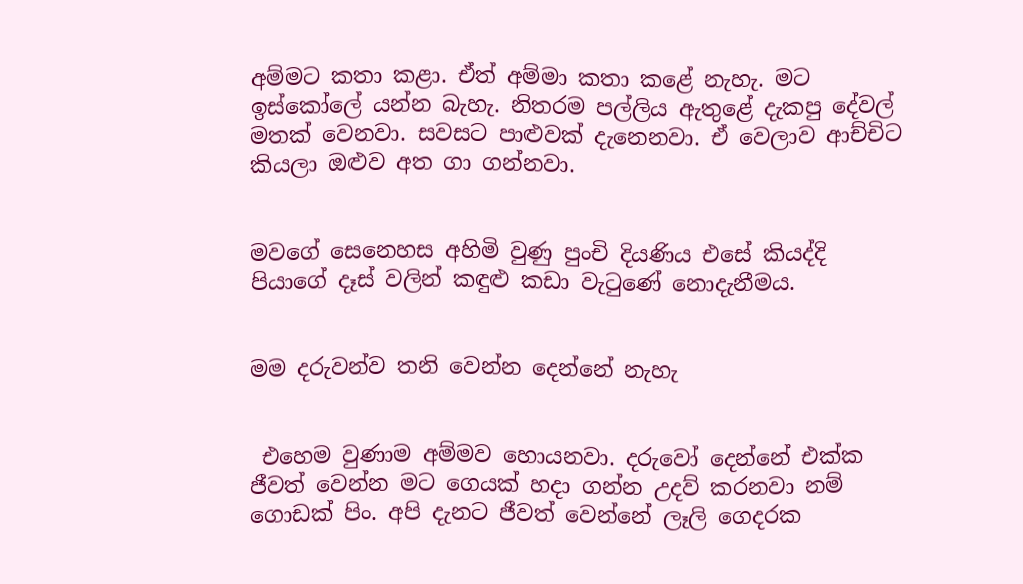අම්මට කතා කළා. ඒත් අම්මා කතා කළේ නැහැ. මට ඉස්කෝලේ යන්න බැහැ. නිතරම පල්ලිය ඇතුළේ දැකපු දේවල් මතක් වෙනවා. සවසට පාළුවක් දැනෙනවා. ඒ වෙලාව ආච්චිට කියලා ඔළුව අත ගා ගන්නවා.


මවගේ සෙනෙහස අහිමි වුණු පුංචි දියණිය එසේ කියද්දි පියාගේ දෑස් වලින් කඳුළු කඩා වැටුණේ නොදැනීමය.


මම දරුවන්ව තනි වෙන්න දෙන්නේ නැහැ


 එහෙම වුණාම අම්මව හොයනවා. දරුවෝ දෙන්නේ එක්ක ජීවත් වෙන්න මට ගෙයක් හදා ගන්න උදව් කරනවා නම් ගොඩක් පිං. අපි දැනට ජීවත් වෙන්නේ ලෑලි ගෙදරක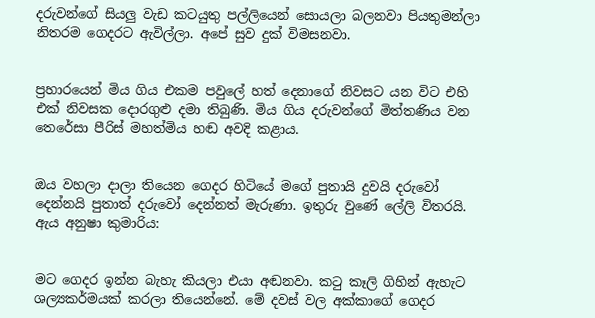දරුවන්ගේ සියලු වැඩ කටයුතු පල්ලියෙන් සොයලා බලනවා පියතුමන්ලා නිතරම ගෙදරට ඇවිල්ලා. අපේ සුව දුක් විමසනවා.


ප්‍රහාරයෙන් මිය ගිය එකම පවුලේ හත් දෙනාගේ නිවසට යන විට එහි එක් නිවසක දොරගුළු දමා තිබුණි. මිය ගිය දරුවන්ගේ මිත්තණිය වන තෙරේසා පීරිස් මහත්මිය හඬ අවදි කළාය.


ඔය වහලා දාලා තියෙන ගෙදර හිටියේ මගේ පුතායි දුවයි දරුවෝ දෙන්නයි පුතාත් දරුවෝ දෙන්නත් මැරුණා. ඉතුරු වුණේ ලේලි විතරයි.
ඇය අනුෂා කුමාරිය:


මට ගෙදර ඉන්න බැහැ කියලා එයා අඬනවා. කටු කෑලි ගිහින් ඇහැට ශල්‍යකර්මයක් කරලා තියෙන්නේ. මේ දවස් වල අක්කාගේ ගෙදර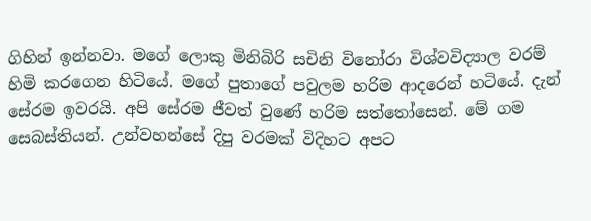ගිහින් ඉන්නවා. මගේ ලොකු මිනිබිරි සචිනි විනෝරා විශ්වවිද්‍යාල වරම් හිමි කරගෙන හිටියේ. මගේ පුතාගේ පවුලම හරිම ආදරෙන් හටියේ. දැන් සේරම ඉවරයි. අපි සේරම ජීවත් වුණේ හරිම සත්තෝසෙන්. මේ ගම සෙබස්තියන්. උන්වහන්සේ දිපු වරමක් විදිහට අපට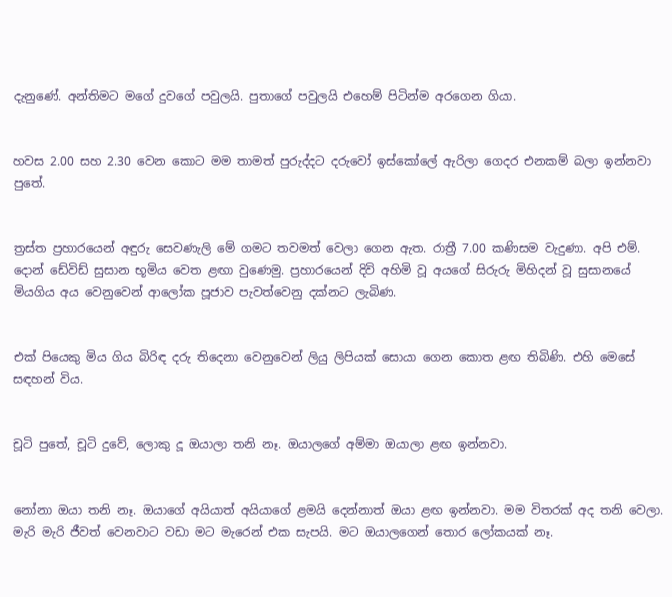දැනුණේ. අන්තිමට මගේ දුවගේ පවුලයි. පුතාගේ පවුලයි එහෙම් පිටින්ම අරගෙන ගියා.


හවස 2.00 සහ 2.30 වෙන කොට මම තාමත් පුරුද්දට දරුවෝ ඉස්කෝලේ ඇරිලා ගෙදර එනකම් බලා ඉන්නවා පුතේ.


ත්‍රස්ත ප්‍රහාරයෙන් අඳුරු සෙවණැලි මේ ගමට තවමත් වෙලා ගෙන ඇත. රාත්‍රී 7.00 කණිසම වැදුණා. අපි එම්. දොන් ඩේවිඩ් සුසාන භූමිය වෙත ළඟා වුණෙමු. ප්‍රහාරයෙන් දිවි අහිමි වූ අයගේ සිරුරු මිහිදන් වූ සුසානයේ මියගිය අය වෙනුවෙන් ආලෝක පූජාව පැවත්වෙනු දක්නට ලැබිණ.


එක් පියෙකු මිය ගිය බිරිඳ දරු තිදෙනා වෙනුවෙන් ලියු ලිපියක් සොයා ගෙන කොත ළඟ තිබිණි. එහි මෙසේ සඳහන් විය.


චූටි පුතේ, චූටි දුවේ, ලොකු දූ ඔයාලා තනි නෑ. ඔයාලගේ අම්මා ඔයාලා ළඟ ඉන්නවා.


නෝනා ඔයා තනි නෑ. ඔයාගේ අයියාත් අයියාගේ ළමයි දෙන්නාත් ඔයා ළඟ ඉන්නවා. මම විතරක් අද තනි වෙලා. මැරි මැරි ජීවත් වෙනවාට වඩා මට මැරෙන් එක සැපයි. මට ඔයාලගෙන් තොර ලෝකයක් නෑ.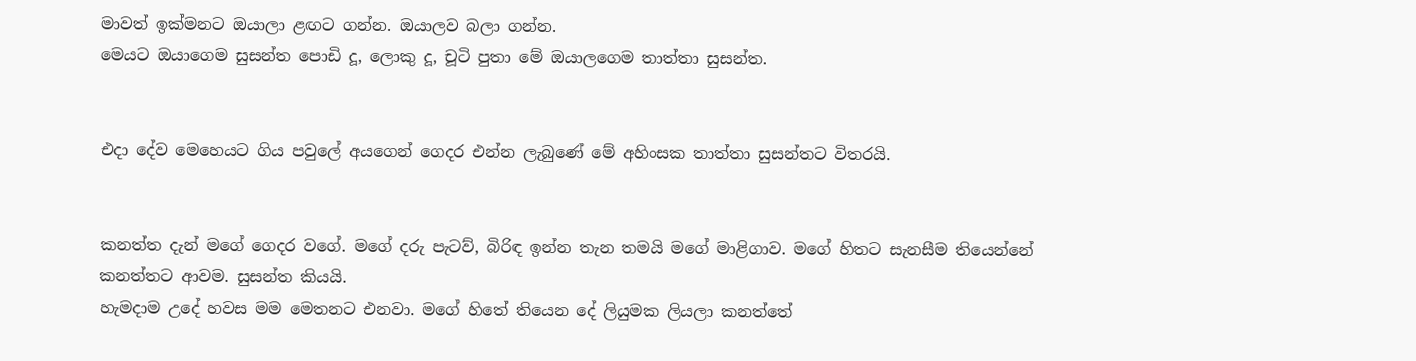මාවත් ඉක්මනට ඔයාලා ළඟට ගන්න. ඔයාලව බලා ගන්න.
මෙයට ඔයාගෙම සුසන්ත පොඩි දූ, ලොකු දූ, චූටි පුතා මේ ඔයාලගෙම තාත්තා සුසන්ත.


එදා දේව මෙහෙයට ගිය පවුලේ අයගෙන් ගෙදර එන්න ලැබුණේ මේ අහිංසක තාත්තා සුසන්තට විතරයි.


කනත්ත දැන් මගේ ගෙදර වගේ. මගේ දරු පැටව්, බිරිඳ ඉන්න තැන තමයි මගේ මාළිගාව. මගේ හිතට සැනසීම තියෙන්නේ කනත්තට ආවම. සුසන්ත කියයි.
හැමදාම උදේ හවස මම මෙතනට එනවා. මගේ හිතේ තියෙන දේ ලියුමක ලියලා කනත්තේ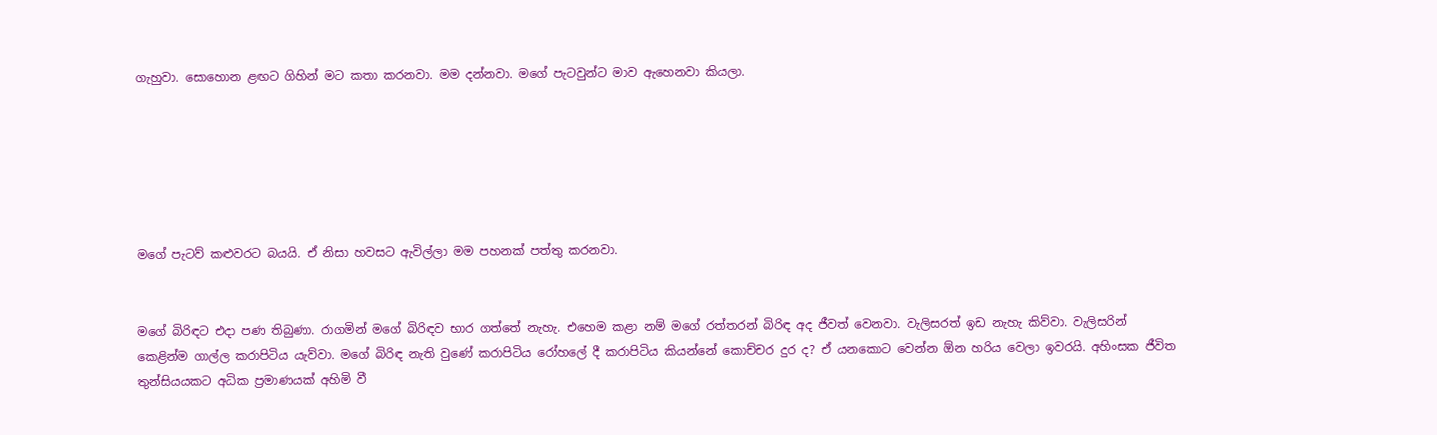ගැහුවා. සොහොන ළඟට ගිහින් මට කතා කරනවා. මම දන්නවා. මගේ පැටවුන්ට මාව ඇහෙනවා කියලා.






මගේ පැටව් කළුවරට බයයි. ඒ නිසා හවසට ඇවිල්ලා මම පහනක් පත්තු කරනවා.


මගේ බිරිඳට එදා පණ තිබුණා. රාගමින් මගේ බිරිඳව භාර ගත්තේ නැහැ. එහෙම කළා නම් මගේ රත්තරන් බිරිඳ අද ජීවත් වෙනවා. වැලිසරත් ඉඩ නැහැ කිව්වා. වැලිසරින් කෙළින්ම ගාල්ල කරාපිටිය යැව්වා. මගේ බිරිඳ නැති වුණේ කරාපිටිය රෝහලේ දී කරාපිටිය කියන්නේ කොච්චර දුර ද? ඒ යනකොට වෙන්න ඕන හරිය වෙලා ඉවරයි. අහිංසක ජීවිත තුන්සියයකට අධික ප්‍රමාණයක් අහිමි වී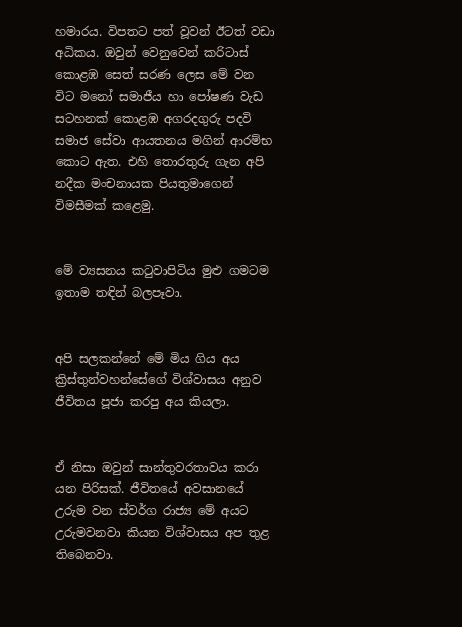හමාරය. විපතට පත් වූවන් ඊටත් වඩා අධිකය. ඔවුන් වෙනුවෙන් කරිටාස් කොළඹ සෙත් සරණ ලෙස මේ වන විට මනෝ සමාජීය හා පෝෂණ වැඩ සටහනක් කොළඹ අගරදගුරු පදවි සමාජ සේවා ආයතනය මගින් ආරම්භ කොට ඇත. එහි තොරතුරු ගැන අපි නදීක මංචනායක පියතුමාගෙන් විමසීමක් කළෙමු.


මේ ව්‍යසනය කටුවාපිටිය මුළු ගමටම ඉතාම තඳින් බලපෑවා.


අපි සලකන්නේ මේ මිය ගිය අය ක්‍රිස්තුන්වහන්සේගේ විශ්වාසය අනුව ජීවිතය පූජා කරපු අය කියලා.


ඒ නිසා ඔවුන් සාන්තුවරතාවය කරා යන පිරිසක්. ජීවිතයේ අවසානයේ උරුම වන ස්වර්ග රාජ්‍ය මේ අයට උරුමවනවා කියන විශ්වාසය අප තුළ තිබෙනවා.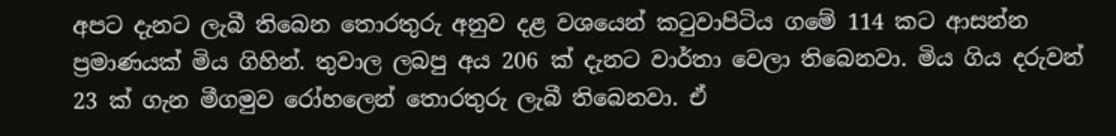අපට දැනට ලැබී තිබෙන තොරතුරු අනුව දළ වශයෙන් කටුවාපිටිය ගමේ 114 කට ආසන්න ප්‍රමාණයක් මිය ගිහින්. තුවාල ලබපු අය 206 ක් දැනට වාර්තා වෙලා තිබෙනවා. මිය ගිය දරුවන් 23 ක් ගැන මීගමුව රෝහලෙන් තොරතුරු ලැබී තිබෙනවා. ඒ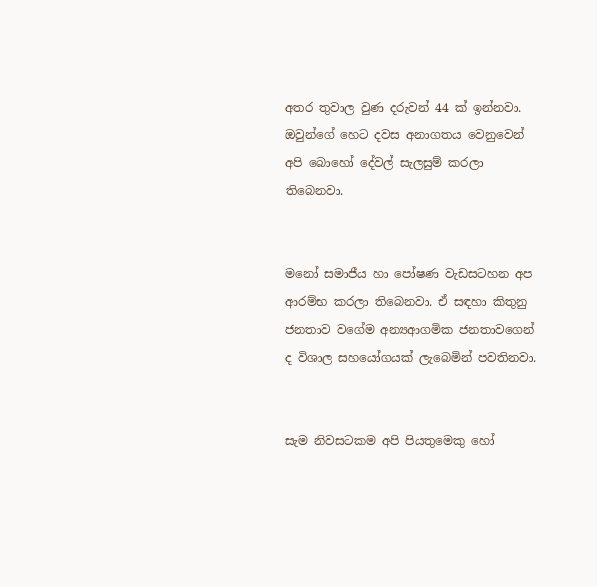අතර තුවාල වුණ දරුවන් 44 ක් ඉන්නවා. ඔවුන්ගේ හෙට දවස අනාගතය වෙනුවෙන් අපි බොහෝ දේවල් සැලසුම් කරලා තිබෙනවා.


මනෝ සමාජීය හා පෝෂණ වැඩසටහන අප ආරම්භ කරලා තිබෙනවා. ඒ සඳහා කිතුනු ජනතාව වගේම අන්‍යආගමික ජනතාවගෙන් ද විශාල සහයෝගයක් ලැබෙමින් පවතිනවා.


සැම නිවසටකම අපි පියතුමෙකු හෝ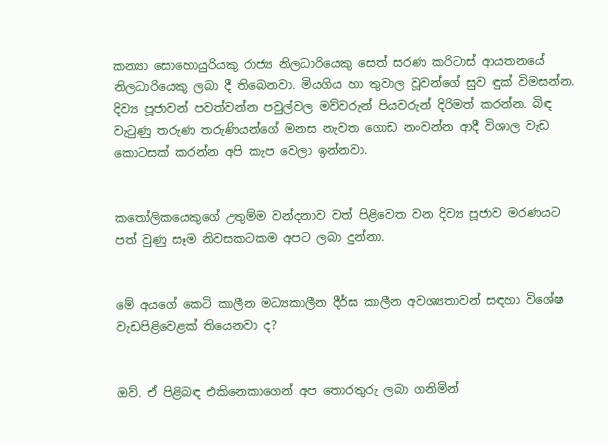කන්‍යා සොහොයුරියකු රාජ්‍ය නිලධාරියෙකු සෙත් සරණ කරිටාස් ආයතනයේ නිලධාරියෙකු ලබා දී තිබෙනවා. මියගිය හා තුවාල වූවන්ගේ සුව ඳුක් විමසන්න. දිව්‍ය පූජාවන් පවත්වන්න පවුල්වල මව්වරුන් පියවරුන් දිරිමත් කරන්න. බිඳ වැටුණු තරුණ තරුණියන්ගේ මනස නැවත ගොඩ නංවන්න ආදී විශාල වැඩ කොටසක් කරන්න අපි කැප වෙලා ඉන්නවා.


කතෝලිකයෙකුගේ උතුම්ම වන්දනාව වත් පිළිවෙත වන දිව්‍ය පූජාව මරණයට පත් වුණු සෑම නිවසකටකම අපට ලබා දුන්නා.


මේ අයගේ කෙටි කාලීන මධ්‍යකාලීන දීර්ඝ කාලීන අවශ්‍යතාවන් සඳහා විශේෂ වැඩපිළිවෙළක් තියෙනවා ද?


ඔව්. ඒ පිළිබඳ එකිනෙකාගෙන් අප තොරතුරු ලබා ගනිමින්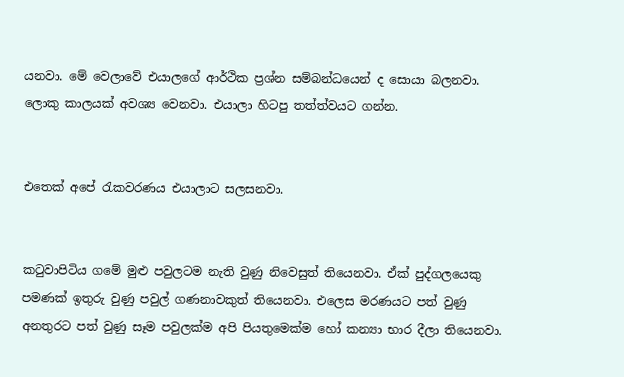යනවා. මේ වෙලාවේ එයාලගේ ආර්ථික ප්‍රශ්න සම්බන්ධයෙන් ද සොයා බලනවා. ලොකු කාලයක් අවශ්‍ය වෙනවා. එයාලා හිටපු තත්ත්වයට ගන්න.


එතෙක් අපේ රැකවරණය එයාලාට සලසනවා.


කටුවාපිටිය ගමේ මුළු පවුලටම නැති වුණු නිවෙසුත් තියෙනවා. ඒක් පුද්ගලයෙකු පමණක් ඉතුරු වුණු පවුල් ගණනාවකුත් තියෙනවා. එලෙස මරණයට පත් වුණු අනතුරට පත් වුණු සෑම පවුලක්ම අපි පියතුමෙක්ම හෝ කන්‍යා භාර දීලා තියෙනවා.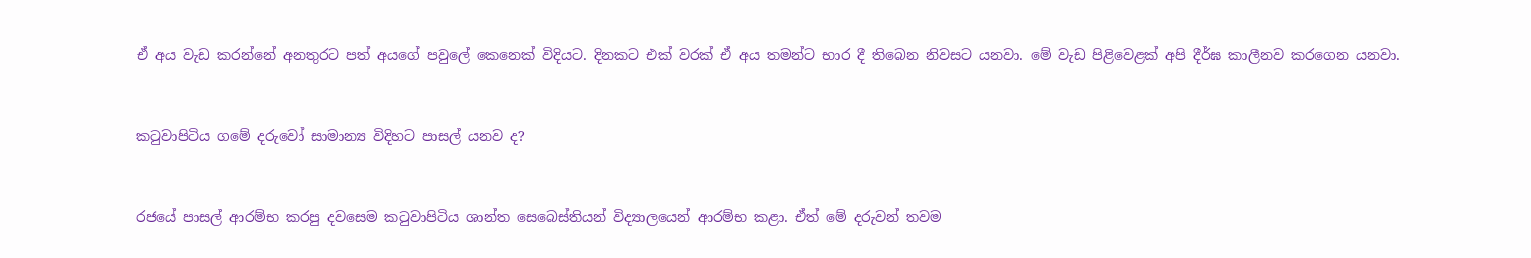ඒ අය වැඩ කරන්නේ අනතුරට පත් අයගේ පවුලේ කෙනෙක් විදියට. දිනකට එක් වරක් ඒ අය තමන්ට භාර දී තිබෙන නිවසට යනවා. මේ වැඩ පිළිවෙළක් අපි දීර්ඝ කාලීනව කරගෙන යනවා.


කටුවාපිටිය ගමේ දරුවෝ සාමාන්‍ය විදිහට පාසල් යනව ද?


රජයේ පාසල් ආරම්භ කරපු දවසෙම කටුවාපිටිය ශාන්ත සෙබෙස්තියන් විද්‍යාලයෙන් ආරම්භ කළා. ඒත් මේ දරුවන් තවම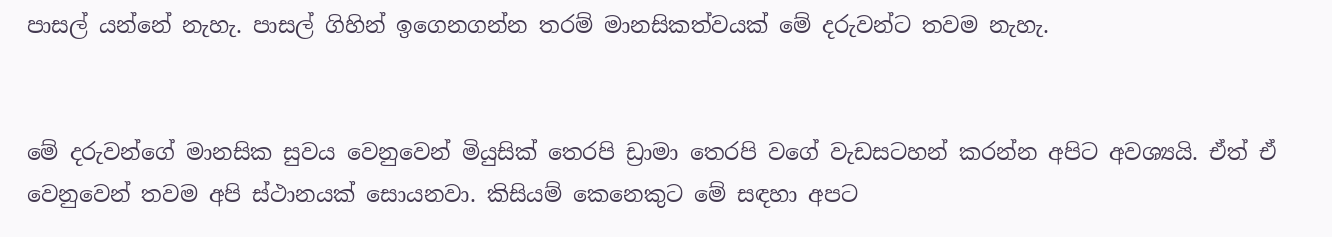පාසල් යන්නේ නැහැ. පාසල් ගිහින් ඉගෙනගන්න තරම් මානසිකත්වයක් මේ දරුවන්ට තවම නැහැ.


මේ දරුවන්ගේ මානසික සුවය වෙනුවෙන් මියුසික් තෙරපි ඩ්‍රාමා තෙරපි වගේ වැඩසටහන් කරන්න අපිට අවශ්‍යයි. ඒත් ඒ වෙනුවෙන් තවම අපි ස්ථානයක් සොයනවා. කිසියම් කෙනෙකුට මේ සඳහා අපට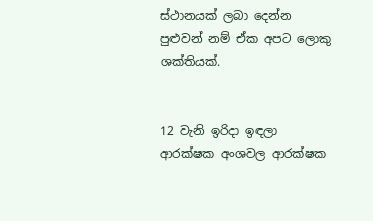ස්ථානයක් ලබා දෙන්න පුළුවන් නම් ඒක අපට ලොකු ශක්තියක්.


12 වැනි ඉරිදා ඉඳලා ආරක්ෂක අංශවල ආරක්ෂක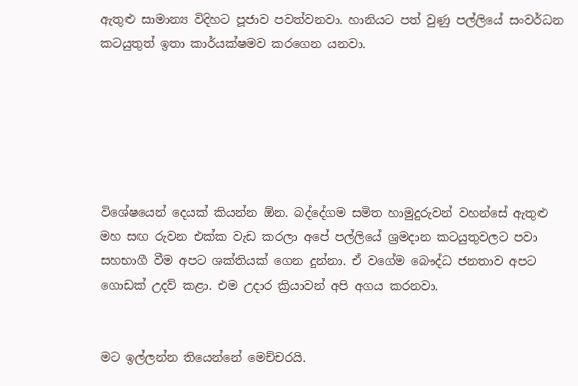ඇතුළු සාමාන්‍ය විදිහට පූජාව පවත්වනවා. හානියට පත් වුණු පල්ලියේ සංවර්ධන කටයුතුත් ඉතා කාර්යක්ෂමව කරගෙන යනවා.






විශේෂයෙන් දෙයක් කියන්න ඕන. බද්දේගම සමිත හාමුදුරුවන් වහන්සේ ඇතුළු මහ සඟ රුවන එක්ක වැඩ කරලා අපේ පල්ලියේ ශ්‍රමදාන කටයුතුවලට පවා සහභාගී වීම අපට ශක්තියක් ගෙන දුන්නා. ඒ වගේම බෞද්ධ ජනතාව අපට ගොඩක් උදව් කළා. එම උදාර ක්‍රියාවන් අපි අගය කරනවා.


මට ඉල්ලන්න තියෙන්නේ මෙච්චරයි.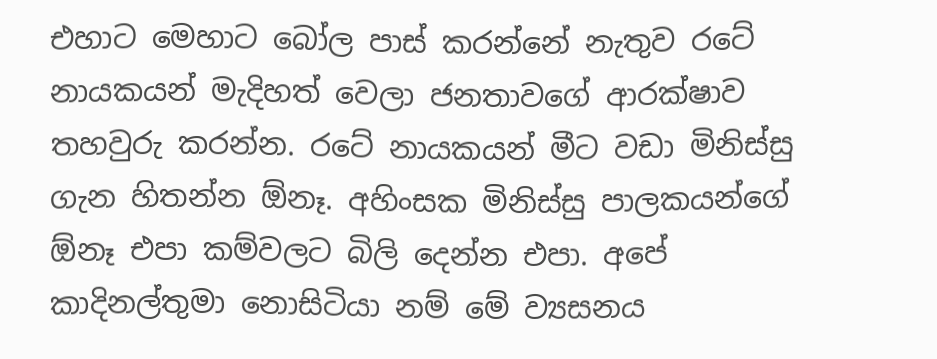එහාට මෙහාට බෝල පාස් කරන්නේ නැතුව රටේ නායකයන් මැදිහත් වෙලා ජනතාවගේ ආරක්ෂාව තහවුරු කරන්න. රටේ නායකයන් මීට වඩා මිනිස්සු ගැන හිතන්න ඕනෑ. අහිංසක මිනිස්සු පාලකයන්ගේ ඕනෑ එපා කම්වලට බිලි දෙන්න එපා. අපේ කාදිනල්තුමා නොසිටියා නම් මේ ව්‍යසනය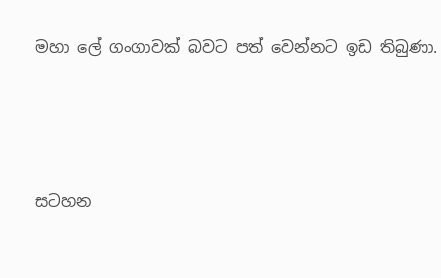මහා ලේ ගංගාවක් බවට පත් වෙන්නට ඉඩ තිබුණා.






සටහන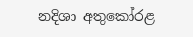නදිශා අතුකෝරළ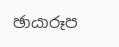ඡායාරූප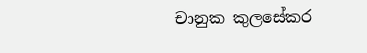චානුක කුලසේකර